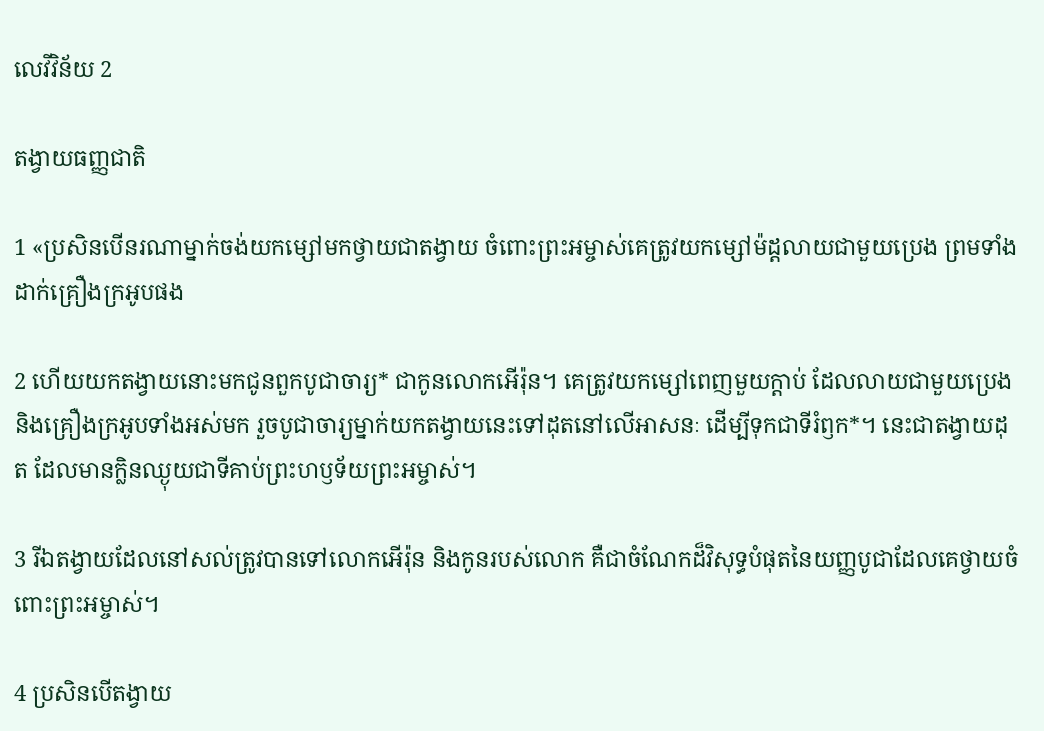លេវី‌វិន័យ 2

តង្វាយធញ្ញជាតិ

1 «ប្រសិនបើនរណាម្នាក់ចង់យកម្សៅមកថ្វាយជាតង្វាយ ចំពោះព្រះ‌អម្ចាស់គេត្រូវយកម្សៅម៉ដ្ដលាយជាមួយប្រេង ព្រមទាំងដាក់គ្រឿងក្រអូបផង

2 ហើយយកតង្វាយនោះមកជូនពួកបូជា‌ចារ្យ* ជាកូនលោកអើរ៉ុន។ គេត្រូវយកម្សៅពេញមួយក្ដាប់ ដែលលាយជាមួយប្រេង និងគ្រឿងក្រអូបទាំងអស់មក រួចបូជា‌ចារ្យម្នាក់យកតង្វាយនេះទៅដុតនៅលើអាសនៈ ដើម្បីទុកជាទីរំឭក*។ នេះជាតង្វាយដុត ដែលមានក្លិនឈ្ងុយជាទីគាប់ព្រះ‌ហឫទ័យព្រះ‌អម្ចាស់។

3 រីឯតង្វាយដែលនៅសល់ត្រូវបានទៅលោកអើរ៉ុន និងកូនរបស់លោក គឺជាចំណែកដ៏‌វិសុទ្ធបំផុតនៃយញ្ញ‌បូជាដែលគេថ្វាយចំពោះព្រះ‌អម្ចាស់។

4 ប្រសិនបើតង្វាយ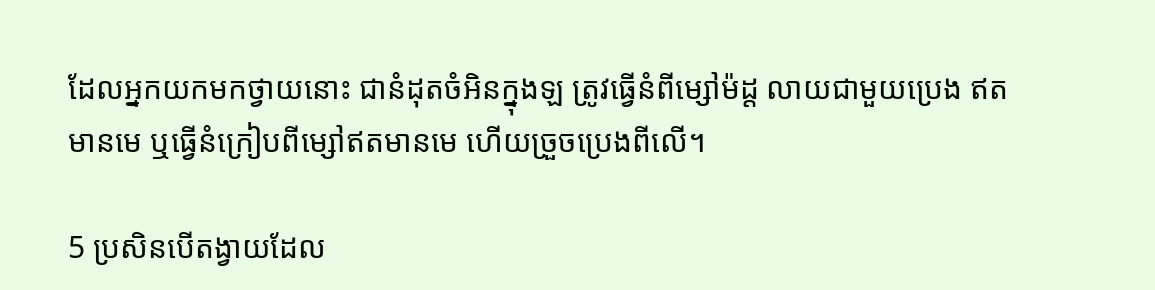ដែលអ្នកយកមកថ្វាយនោះ ជានំដុតចំអិនក្នុងឡ ត្រូវធ្វើនំពីម្សៅម៉ដ្ដ លាយជាមួយប្រេង ឥតមានមេ ឬធ្វើនំក្រៀបពីម្សៅឥតមានមេ ហើយច្រួចប្រេងពីលើ។

5 ប្រសិនបើតង្វាយដែល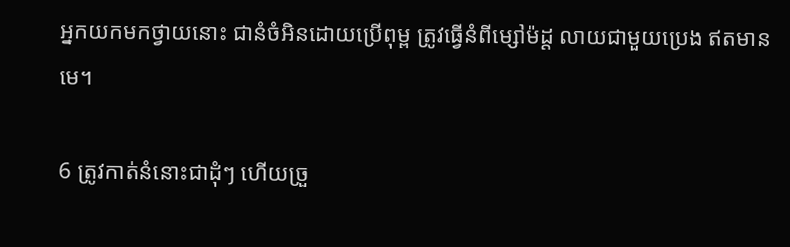អ្នកយកមកថ្វាយនោះ ជានំចំអិនដោយប្រើពុម្ព ត្រូវធ្វើនំពីម្សៅម៉ដ្ដ លាយជាមួយប្រេង ឥតមានមេ។

6 ត្រូវកាត់នំនោះជាដុំៗ ហើយច្រួ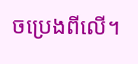ចប្រេងពីលើ។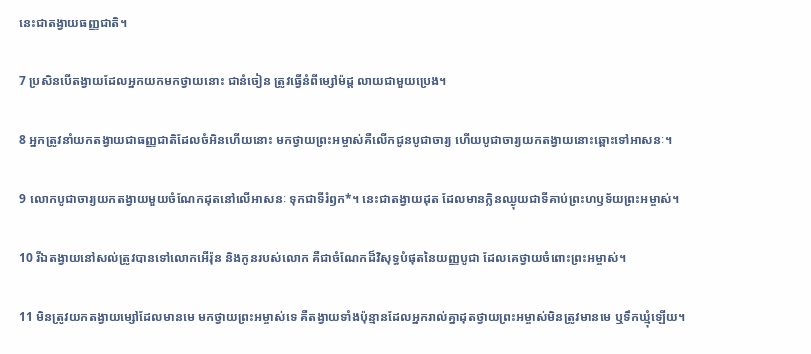នេះជាតង្វាយធញ្ញជាតិ។

7 ប្រសិនបើតង្វាយដែលអ្នកយកមកថ្វាយនោះ ជានំចៀន ត្រូវធ្វើនំពីម្សៅម៉ដ្ដ លាយជាមួយប្រេង។

8 អ្នកត្រូវនាំយកតង្វាយជាធញ្ញជាតិដែលចំអិនហើយនោះ មកថ្វាយព្រះ‌អម្ចាស់គឺលើកជូនបូជា‌ចារ្យ ហើយបូជា‌ចារ្យយកតង្វាយនោះឆ្ពោះទៅអាសនៈ។

9 លោកបូជា‌ចារ្យយកតង្វាយមួយចំណែកដុតនៅលើអាសនៈ ទុកជាទីរំឭក*។ នេះជាតង្វាយដុត ដែលមានក្លិនឈ្ងុយជាទីគាប់ព្រះ‌ហឫទ័យព្រះ‌អម្ចាស់។

10 រីឯតង្វាយនៅសល់ត្រូវបានទៅលោកអើរ៉ុន និងកូនរបស់លោក គឺជាចំណែកដ៏‌វិសុទ្ធបំផុតនៃយញ្ញ‌បូជា ដែលគេថ្វាយចំពោះព្រះ‌អម្ចាស់។

11 មិនត្រូវយកតង្វាយម្សៅដែលមានមេ មកថ្វាយព្រះ‌អម្ចាស់ទេ គឺតង្វាយទាំងប៉ុន្មានដែលអ្នករាល់គ្នាដុតថ្វាយព្រះ‌អម្ចាស់មិនត្រូវមានមេ ឬទឹកឃ្មុំឡើយ។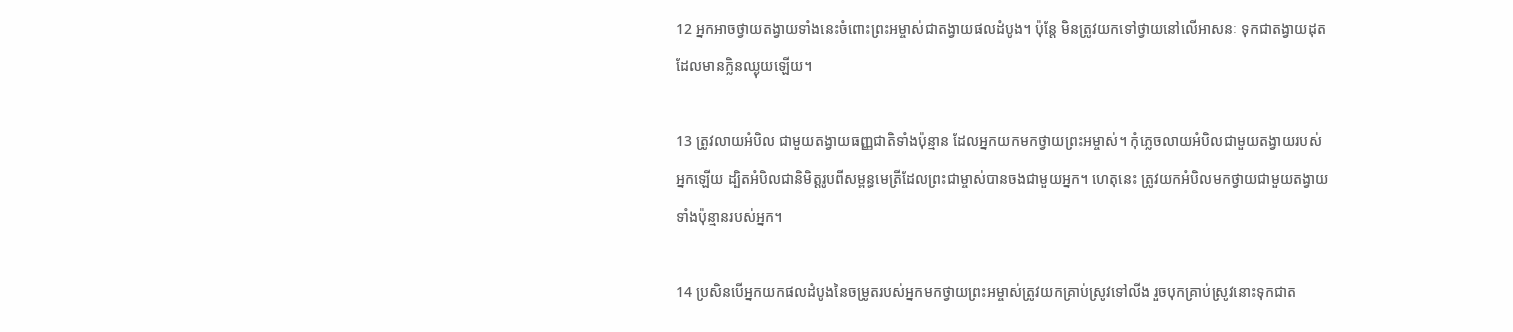12 អ្នកអាចថ្វាយតង្វាយទាំងនេះចំពោះព្រះ‌អម្ចាស់ជាតង្វាយផលដំបូង។ ប៉ុន្តែ មិនត្រូវយកទៅថ្វាយនៅលើអាសនៈ ទុកជាតង្វាយដុតដែលមានក្លិនឈ្ងុយឡើយ។

13 ត្រូវលាយអំបិល ជាមួយតង្វាយធញ្ញជាតិទាំងប៉ុន្មាន ដែលអ្នកយកមកថ្វាយព្រះ‌អម្ចាស់។ កុំភ្លេចលាយអំបិលជាមួយតង្វាយរបស់អ្នកឡើយ ដ្បិតអំបិលជានិមិត្ត‌រូបពីសម្ពន្ធ‌មេត្រីដែលព្រះ‌ជាម្ចាស់បានចងជាមួយអ្នក។ ហេតុនេះ ត្រូវយកអំបិលមកថ្វាយជាមួយតង្វាយទាំងប៉ុន្មានរបស់អ្នក។

14 ប្រសិនបើអ្នកយកផលដំបូងនៃចម្រូតរបស់អ្នកមកថ្វាយព្រះ‌អម្ចាស់ត្រូវយកគ្រាប់ស្រូវទៅលីង រួចបុកគ្រាប់ស្រូវនោះទុកជាត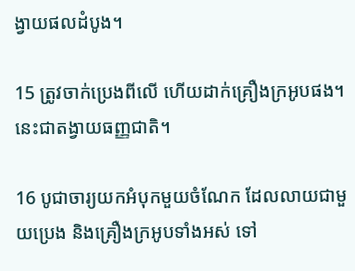ង្វាយផលដំបូង។

15 ត្រូវចាក់ប្រេងពីលើ ហើយដាក់គ្រឿងក្រអូបផង។ នេះជាតង្វាយធញ្ញជាតិ។

16 បូជា‌ចារ្យយកអំបុកមួយចំណែក ដែលលាយជាមួយប្រេង និងគ្រឿងក្រអូបទាំងអស់ ទៅ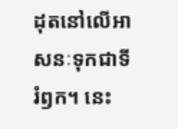ដុតនៅលើអាសនៈទុកជាទីរំឭក។ នេះ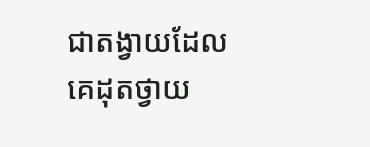ជាតង្វាយដែលគេដុតថ្វាយ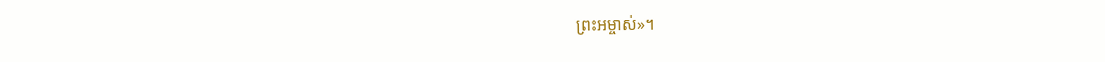ព្រះ‌អម្ចាស់»។